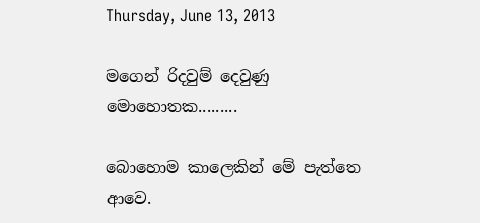Thursday, June 13, 2013

මගෙන් රිදවුම් දෙවුණු මොහොතක.........

බොහොම කාලෙකින් මේ පැත්තෙ ආවෙ.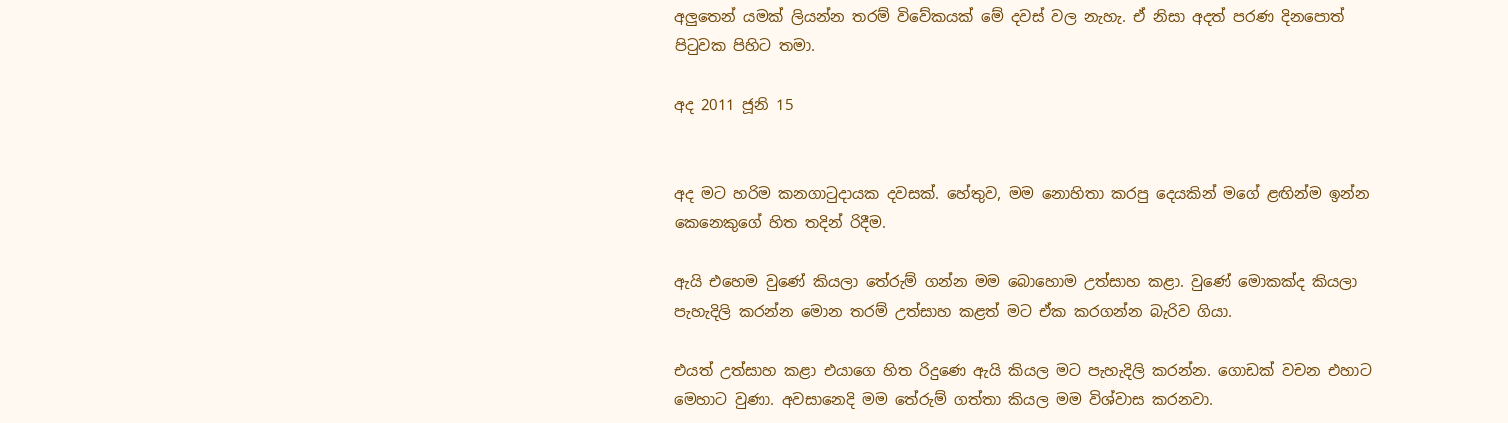අලුතෙන් යමක් ලියන්න තරම් විවේකයක් මේ දවස් වල නැහැ. ඒ නිසා අදත් පරණ දිනපොත් පිටුවක පිහිට තමා.

අද 2011 ජූනි 15


අද මට හරිම කනගාටුදායක දවසක්. හේතුව, මම නොහිතා කරපු දෙයකින් මගේ ළඟින්ම ඉන්න කෙනෙකුගේ හිත තදින් රිදීම.

ඇයි එහෙම වුණේ කියලා තේරුම් ගන්න මම බොහොම උත්සාහ කළා. වුණේ මොකක්ද කියලා පැහැදිලි කරන්න මොන තරම් උත්සාහ කළත් මට ඒක කරගන්න බැරිව ගියා.

එයත් උත්සාහ කළා එයාගෙ හිත රිදුණෙ ඇයි කියල මට පැහැදිලි කරන්න. ගොඩක් වචන එහාට මෙහාට වුණා. අවසානෙදි මම තේරුම් ගත්තා කියල මම විශ්වාස කරනවා.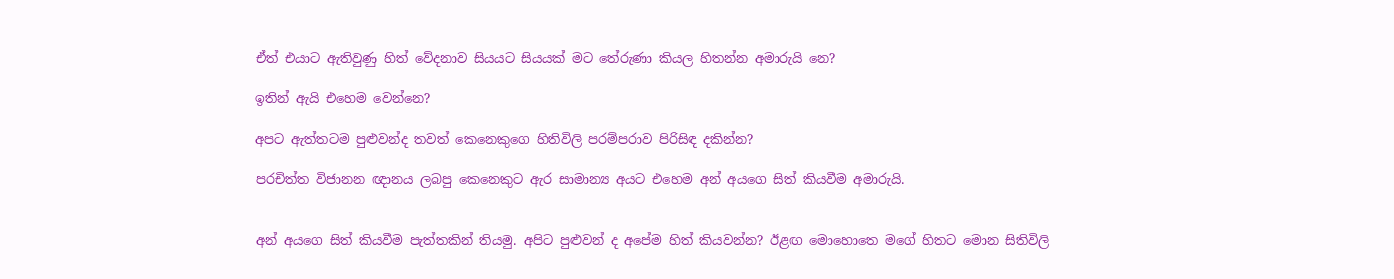ඒත් එයාට ඇතිවුණු හිත් වේදනාව සියයට සියයක් මට තේරුණා කියල හිතන්න අමාරුයි නෙ?

ඉතින් ඇයි එහෙම වෙන්නෙ?

අපට ඇත්තටම පුළුවන්ද තවත් කෙනෙකුගෙ හිතිවිලි පරම්පරාව පිරිසිඳ දකින්න?

පරචිත්ත විජානන ඥානය ලබපු කෙනෙකුට ඇර සාමාන්‍ය අයට එහෙම අන් අයගෙ සිත් කියවීම අමාරුයි.


අන් අයගෙ සිත් කියවීම පැත්තකින් තියමු. අපිට පුළුවන් ද අපේම හිත් කියවන්න? ඊළඟ මොහොතෙ මගේ හිතට මොන සිතිවිලි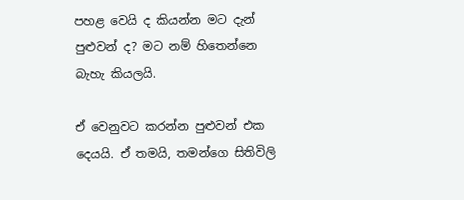පහළ වෙයි ද කියන්න මට දැන් පුළුවන් ද? මට නම් හිතෙන්නෙ බැහැ කියලයි.

ඒ වෙනුවට කරන්න පුළුවන් එක දෙයයි. ඒ තමයි, තමන්ගෙ සිතිවිලි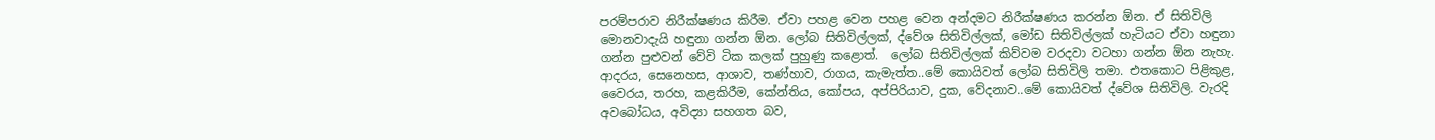පරම්පරාව නිරීක්ෂණය කිරීම. ඒවා පහළ වෙන පහළ වෙන අන්දමට නිරීක්ෂණය කරන්න ඕන. ඒ සිතිවිලි මොනවාදැයි හඳුනා ගන්න ඕන. ලෝබ සිතිවිල්ලක්, ද්වේශ සිතිවිල්ලක්, මෝඩ සිතිවිල්ලක් හැටියට ඒවා හඳුනා ගන්න පුළුවන් වේවි ටික කලක් පුහුණු කළොත්.  ලෝබ සිතිවිල්ලක් කිව්වම වරදවා වටහා ගන්න ඕන නැහැ. ආදරය, සෙනෙහස, ආශාව, තණ්හාව, රාගය, කැමැත්ත..මේ කොයිවත් ලෝබ සිතිවිලි තමා. එතකොට පිළිකුළ, වෛරය, තරහ, කළකිරීම, කේන්තිය, කෝපය, අප්පිරියාව, දුක, වේදනාව..මේ කොයිවත් ද්වේශ සිතිවිලි. වැරදි අවබෝධය, අවිද්‍යා සහගත බව,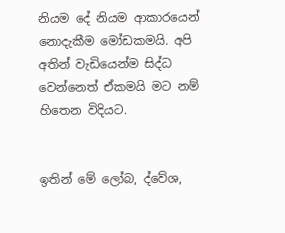නියම දේ නියම ආකාරයෙන් නොදැකීම මෝඩකමයි. අපි අතින් වැඩියෙන්ම සිද්ධ වෙන්නෙත් ඒකමයි මට නම් හිතෙන විදියට.


ඉතින් මේ ලෝබ, ද්වේශ,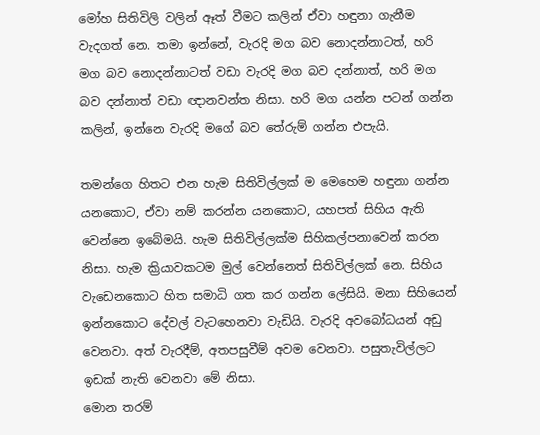මෝහ සිතිවිලි වලින් ඈත් වීමට කලින් ඒවා හඳුනා ගැනීම වැදගත් නෙ. තමා ඉන්නේ, වැරදි මග බව නොදන්නාටත්, හරි මග බව නොදන්නාටත් වඩා වැරදි මග බව දන්නාත්, හරි මග බව දන්නාත් වඩා ඥානවන්ත නිසා. හරි මග යන්න පටන් ගන්න කලින්, ඉන්නෙ වැරදි මගේ බව තේරුම් ගන්න එපැයි.

තමන්ගෙ හිතට එන හැම සිතිවිල්ලක් ම මෙහෙම හඳුනා ගන්න යනකොට, ඒවා නම් කරන්න යනකොට, යහපත් සිහිය ඇති වෙන්නෙ ඉබේමයි. හැම සිතිවිල්ලක්ම සිහිකල්පනාවෙන් කරන නිසා. හැම ක්‍රියාවකටම මුල් වෙන්නෙත් සිතිවිල්ලක් නෙ. සිහිය වැඩෙනකොට හිත සමාධි ගත කර ගන්න ලේසියි. මනා සිහියෙන් ඉන්නකොට දේවල් වැටහෙනවා වැඩියි. වැරදි අවබෝධයන් අඩු වෙනවා. අත් වැරදීම්, අතපසුවීම් අවම වෙනවා. පසුතැවිල්ලට ඉඩක් නැති වෙනවා මේ නිසා.
මොන තරම්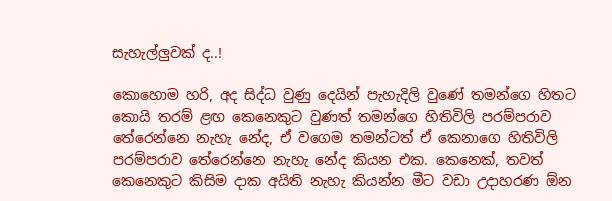සැහැල්ලුවක් ද..!

කොහොම හරි, අද සිද්ධ වුණු දෙයින් පැහැදිලි වුණේ තමන්ගෙ හිතට කොයි තරම් ළඟ කෙනෙකුට වුණත් තමන්ගෙ හිතිවිලි පරම්පරාව තේරෙන්නෙ නැහැ නේද, ඒ වගෙම තමන්ටත් ඒ කෙනාගෙ හිතිවිලි පරම්පරාව තේරෙන්නෙ නැහැ නේද කියන එක. කෙනෙක්, තවත් කෙනෙකුට කිසිම දාක අයිති නැහැ කියන්න මීට වඩා උදාහරණ ඕන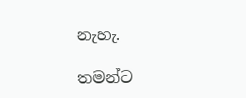නැහැ.

තමන්ට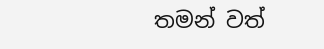තමන් වත්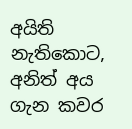අයිති නැතිකොට, අනිත් අය ගැන කවර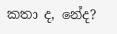කතා ද, නේද?